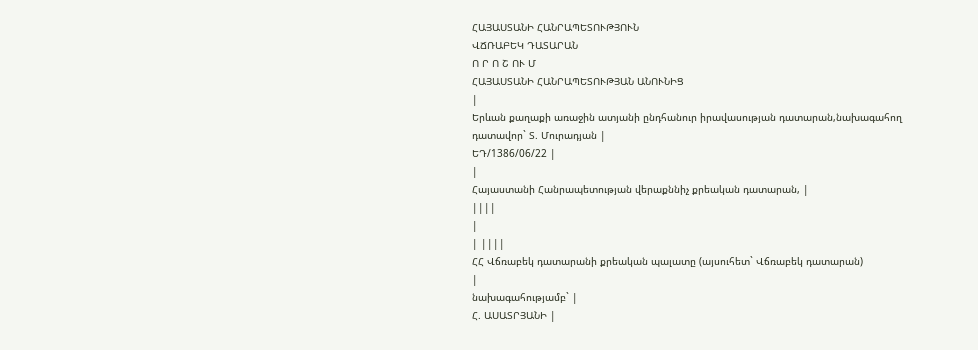ՀԱՅԱՍՏԱՆԻ ՀԱՆՐԱՊԵՏՈՒԹՅՈՒՆ
ՎՃՌԱԲԵԿ ԴԱՏԱՐԱՆ
Ո Ր Ո Շ ՈՒ Մ
ՀԱՅԱՍՏԱՆԻ ՀԱՆՐԱՊԵՏՈՒԹՅԱՆ ԱՆՈՒՆԻՑ
|
Երևան քաղաքի առաջին ատյանի ընդհանուր իրավասության դատարան,նախագահող դատավոր` Տ. Մուրադյան |
ԵԴ/1386/06/22 |
|
Հայաստանի Հանրապետության վերաքննիչ քրեական դատարան, |
||||
|
| ||||
ՀՀ Վճռաբեկ դատարանի քրեական պալատը (այսուհետ` Վճռաբեկ դատարան)
|
նախագահությամբ` |
Հ. ԱՍԱՏՐՅԱՆԻ |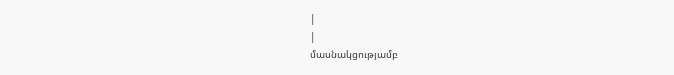|
|
մասնակցությամբ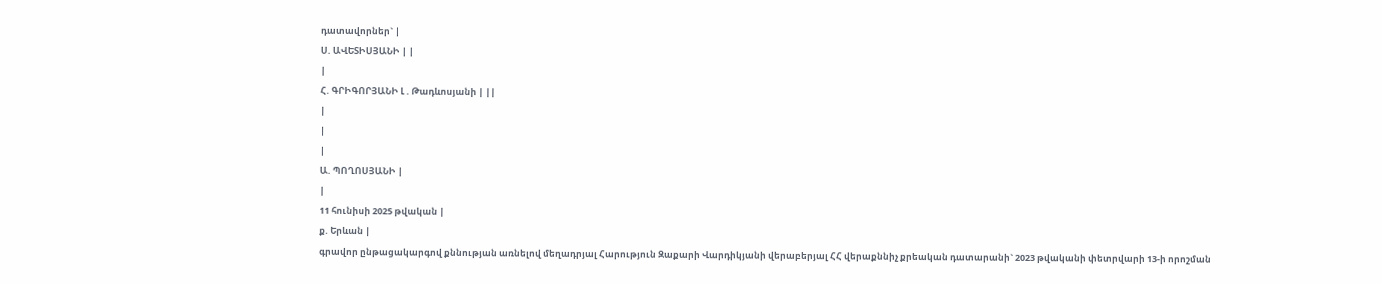դատավորներ` |
Ս. ԱՎԵՏԻՍՅԱՆԻ | |
|
Հ. ԳՐԻԳՈՐՅԱՆԻ Լ . Թադևոսյանի | ||
|
|
|
Ա. ՊՈՂՈՍՅԱՆԻ |
|
11 հունիսի 2025 թվական |
ք. Երևան |
գրավոր ընթացակարգով քննության առնելով մեղադրյալ Հարություն Զաքարի Վարդիկյանի վերաբերյալ ՀՀ վերաքննիչ քրեական դատարանի` 2023 թվականի փետրվարի 13-ի որոշման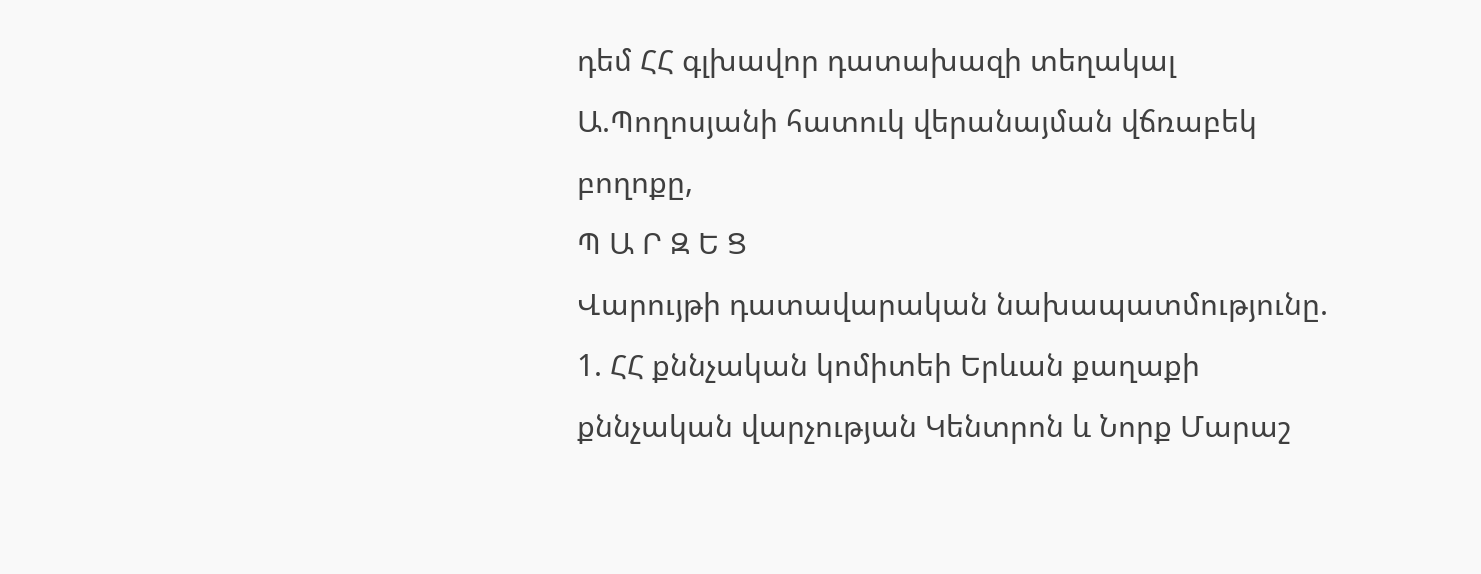դեմ ՀՀ գլխավոր դատախազի տեղակալ Ա.Պողոսյանի հատուկ վերանայման վճռաբեկ բողոքը,
Պ Ա Ր Զ Ե Ց
Վարույթի դատավարական նախապատմությունը.
1. ՀՀ քննչական կոմիտեի Երևան քաղաքի քննչական վարչության Կենտրոն և Նորք Մարաշ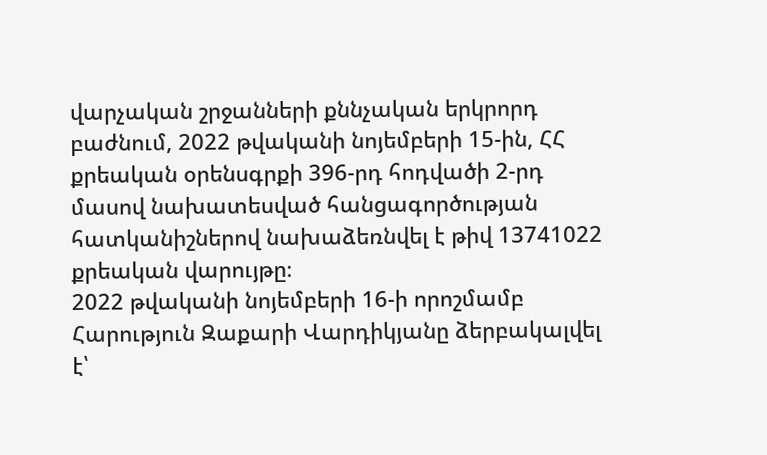վարչական շրջանների քննչական երկրորդ բաժնում, 2022 թվականի նոյեմբերի 15-ին, ՀՀ քրեական օրենսգրքի 396-րդ հոդվածի 2-րդ մասով նախատեսված հանցագործության հատկանիշներով նախաձեռնվել է թիվ 13741022 քրեական վարույթը։
2022 թվականի նոյեմբերի 16-ի որոշմամբ Հարություն Զաքարի Վարդիկյանը ձերբակալվել է՝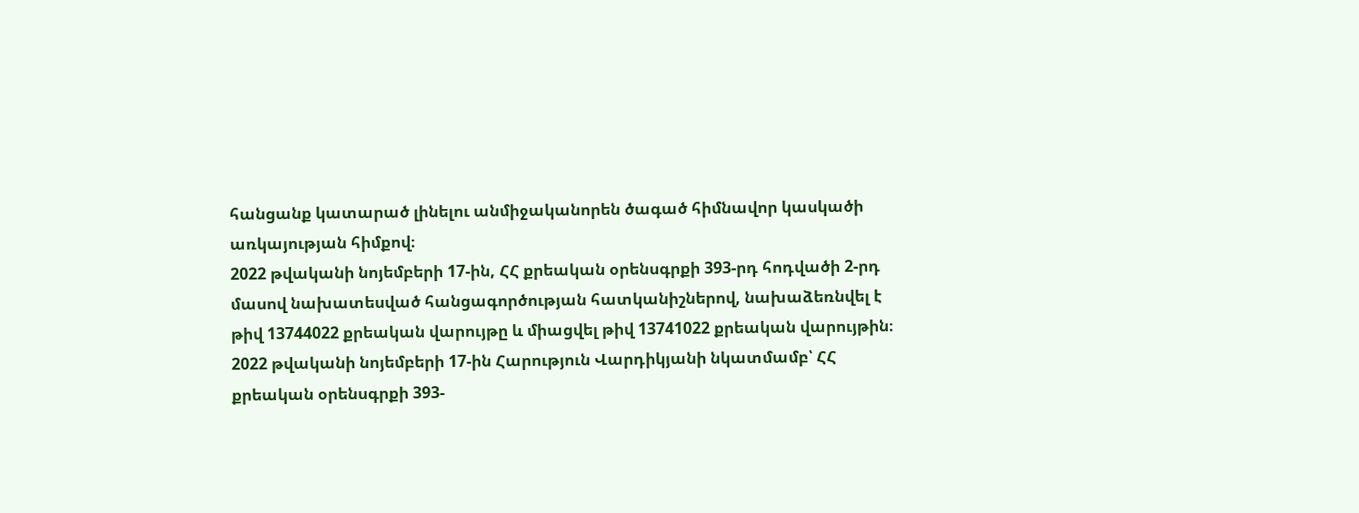հանցանք կատարած լինելու անմիջականորեն ծագած հիմնավոր կասկածի առկայության հիմքով։
2022 թվականի նոյեմբերի 17-ին, ՀՀ քրեական օրենսգրքի 393-րդ հոդվածի 2-րդ մասով նախատեսված հանցագործության հատկանիշներով, նախաձեռնվել է թիվ 13744022 քրեական վարույթը և միացվել թիվ 13741022 քրեական վարույթին։
2022 թվականի նոյեմբերի 17-ին Հարություն Վարդիկյանի նկատմամբ՝ ՀՀ քրեական օրենսգրքի 393-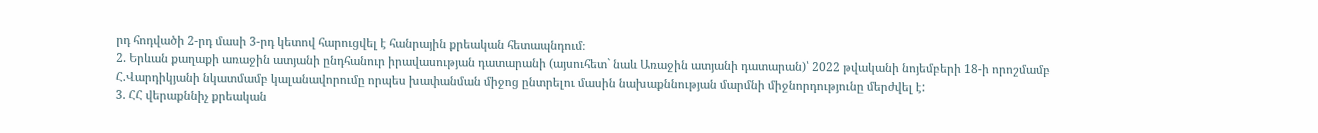րդ հոդվածի 2-րդ մասի 3-րդ կետով հարուցվել է հանրային քրեական հետապնդում։
2. Երևան քաղաքի առաջին ատյանի ընդհանուր իրավասության դատարանի (այսուհետ` նաև Առաջին ատյանի դատարան)՝ 2022 թվականի նոյեմբերի 18-ի որոշմամբ Հ.Վարդիկյանի նկատմամբ կալանավորումը որպես խափանման միջոց ընտրելու մասին նախաքննության մարմնի միջնորդությունը մերժվել է:
3. ՀՀ վերաքննիչ քրեական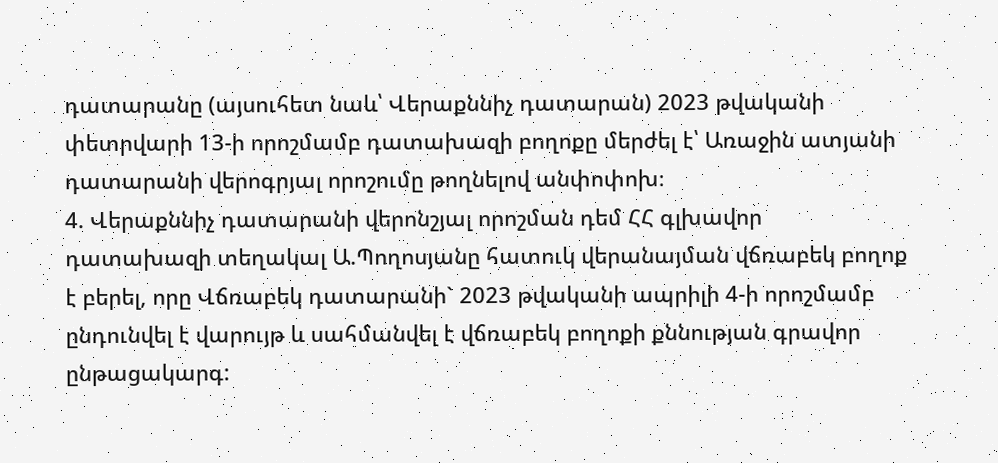դատարանը (այսուհետ նաև՝ Վերաքննիչ դատարան) 2023 թվականի փետրվարի 13-ի որոշմամբ դատախազի բողոքը մերժել է՝ Առաջին ատյանի դատարանի վերոգրյալ որոշումը թողնելով անփոփոխ։
4. Վերաքննիչ դատարանի վերոնշյալ որոշման դեմ ՀՀ գլխավոր դատախազի տեղակալ Ա.Պողոսյանը հատուկ վերանայման վճռաբեկ բողոք է բերել, որը Վճռաբեկ դատարանի` 2023 թվականի ապրիլի 4-ի որոշմամբ ընդունվել է վարույթ և սահմանվել է վճռաբեկ բողոքի քննության գրավոր ընթացակարգ: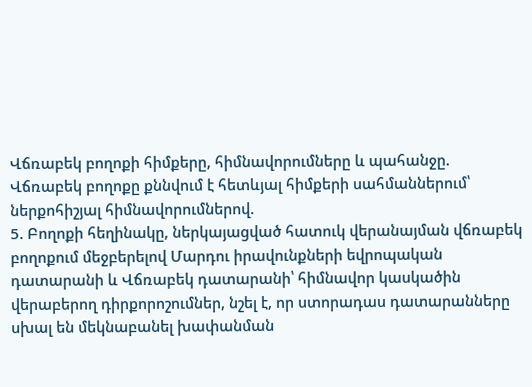Վճռաբեկ բողոքի հիմքերը, հիմնավորումները և պահանջը.
Վճռաբեկ բողոքը քննվում է հետևյալ հիմքերի սահմաններում՝ ներքոհիշյալ հիմնավորումներով.
5. Բողոքի հեղինակը, ներկայացված հատուկ վերանայման վճռաբեկ բողոքում մեջբերելով Մարդու իրավունքների եվրոպական դատարանի և Վճռաբեկ դատարանի՝ հիմնավոր կասկածին վերաբերող դիրքորոշումներ, նշել է, որ ստորադաս դատարանները սխալ են մեկնաբանել խափանման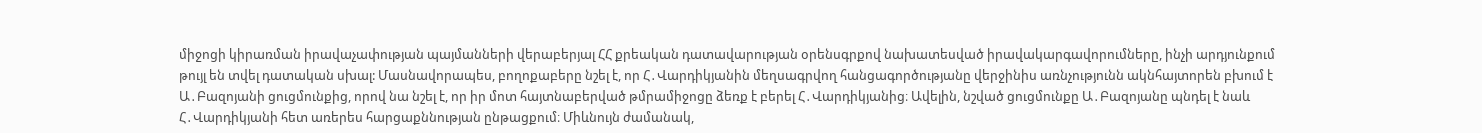միջոցի կիրառման իրավաչափության պայմանների վերաբերյալ ՀՀ քրեական դատավարության օրենսգրքով նախատեսված իրավակարգավորումները, ինչի արդյունքում թույլ են տվել դատական սխալ: Մասնավորապես, բողոքաբերը նշել է, որ Հ․Վարդիկյանին մեղսագրվող հանցագործությանը վերջինիս առնչությունն ակնհայտորեն բխում է Ա․Բազոյանի ցուցմունքից, որով նա նշել է, որ իր մոտ հայտնաբերված թմրամիջոցը ձեռք է բերել Հ․Վարդիկյանից։ Ավելին, նշված ցուցմունքը Ա․Բազոյանը պնդել է նաև Հ․Վարդիկյանի հետ առերես հարցաքննության ընթացքում։ Միևնույն ժամանակ,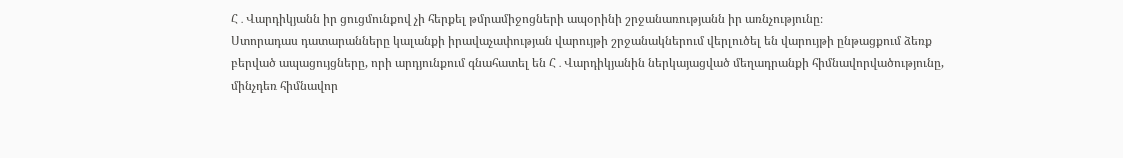Հ․Վարդիկյանն իր ցուցմունքով չի հերքել թմրամիջոցների ապօրինի շրջանառությանն իր առնչությունը։
Ստորադաս դատարանները կալանքի իրավաչափության վարույթի շրջանակներում վերլուծել են վարույթի ընթացքում ձեռք բերված ապացույցները, որի արդյունքում գնահատել են Հ․Վարդիկյանին ներկայացված մեղադրանքի հիմնավորվածությունը, մինչդեռ հիմնավոր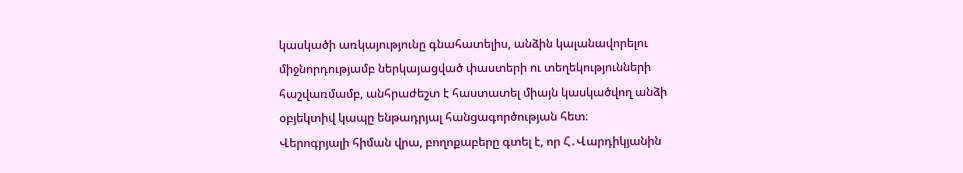կասկածի առկայությունը գնահատելիս, անձին կալանավորելու միջնորդությամբ ներկայացված փաստերի ու տեղեկությունների հաշվառմամբ, անհրաժեշտ է հաստատել միայն կասկածվող անձի օբյեկտիվ կապը ենթադրյալ հանցագործության հետ։
Վերոգրյալի հիման վրա, բողոքաբերը գտել է, որ Հ․Վարդիկյանին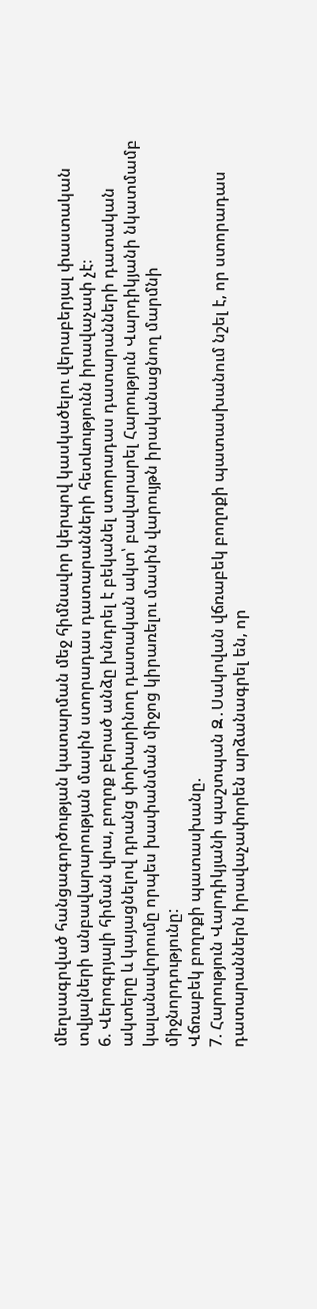մեղսագրված հանցագործության կատարման մեջ հիմնավոր կերպով կասկածելու վերաբերյալ փաստական տվյալների անբավարարության մասին ստորադաս դատարանների հետևությունն իրավաչափ չէ։
6. Վերոգրյալի հիման վրա, բողոք բերած անձը խնդրել է բեկանել ստորադաս դատարանների դատական ակտերը և կայացնելով դրանց փոխարինող դատական ակտ՝ բավարարել Հարություն Վարդիկյանի նկատմամբ կալանավորումը որպես խափանման միջոց կիրառելու մասին վարույթն իրականացնող մարմնի միջնորդությունը:
Վճռաբեկ բողոքի պատասխանը.
7. Հարություն Վարդիկյանի պաշտպան Զ․Սակովան վճռաբեկ բողոքի պատասխանում նշել է, որ ստորադաս դատարաններն իրավաչափորեն արձանագրել են, որ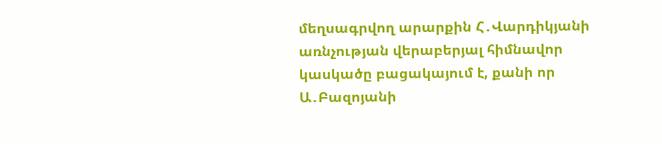մեղսագրվող արարքին Հ․Վարդիկյանի առնչության վերաբերյալ հիմնավոր կասկածը բացակայում է, քանի որ Ա․Բազոյանի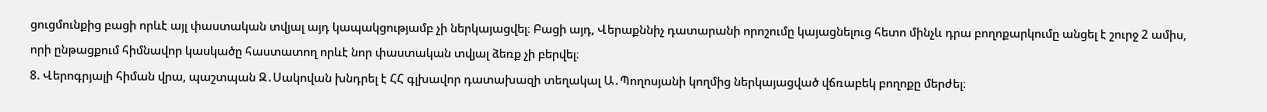ցուցմունքից բացի որևէ այլ փաստական տվյալ այդ կապակցությամբ չի ներկայացվել։ Բացի այդ, Վերաքննիչ դատարանի որոշումը կայացնելուց հետո մինչև դրա բողոքարկումը անցել է շուրջ 2 ամիս, որի ընթացքում հիմնավոր կասկածը հաստատող որևէ նոր փաստական տվյալ ձեռք չի բերվել։
8. Վերոգրյալի հիման վրա, պաշտպան Զ․Սակովան խնդրել է ՀՀ գլխավոր դատախազի տեղակալ Ա․Պողոսյանի կողմից ներկայացված վճռաբեկ բողոքը մերժել։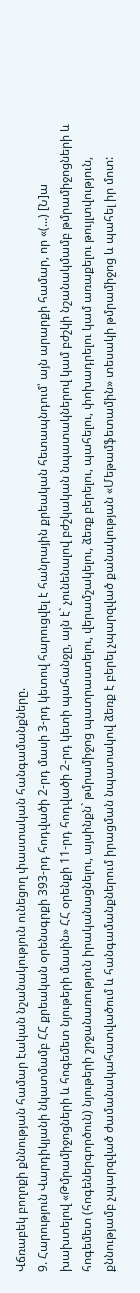Վճռաբեկ բողոքի քննության համար էական նշանակություն ունեցող փաստական հանգամանքները.
9. Հարություն Վարդիկյանի նկատմամբ ՀՀ քրեական օրենսգրքի 393-րդ հոդվածի 2-րդ մասի 3-րդ կետով հարուցվել է հանրային քրեական հետապնդում՝ այն արարքի համար, որ «(...) [Ն]ա խախտելով «Թմրամիջոցների և հոգեմետ նյութերի մասին» ՀՀ օրենքի 11-րդ հոդվածի 2-րդ կետի պահանջը, այն է` չունենալով բժշկական նպատակներով կամ բժշկի նշանակմամբ թմրամիջոցների և հոգեմետ (հոգեներգործուն) նյութերի շրջանառություն իրականացնելու, այսինքն` թմրամիջոց պատրաստելու, վերամշակելու, ձեռք բերելու, պահելու, փոխադրելու կամ առաքելու թույլտվություն, քննությամբ չպարզված ժամանակահատվածում և հանգամանքներում իրացման նպատակով ձեռք է բերել չպարզված քանակության «Մեթամֆետամին» տեսակի թմրամիջոց և պահել իր մոտ: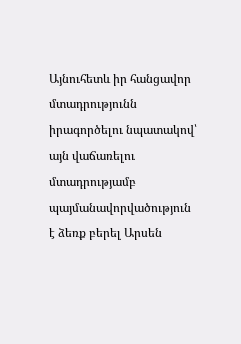Այնուհետև իր հանցավոր մտադրությունն իրագործելու նպատակով՝ այն վաճառելու մտադրությամբ պայմանավորվածություն է ձեռք բերել Արսեն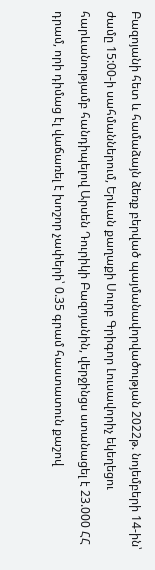Բազոյանի հետ և համաձայն ձեռք բերված պայմանավորվածության 2022թ. նոյեմբերի 14-ին՝ ժամը 15:00-ի սահմաններում, Երևան քաղաքի Սուրբ Գրիգոր Լուսավորիչ եկեղեցու հարևանությամբ հանդիպելով Արսեն Դուրիկի Բազոյանին, վերջինցս ստանացել է 23.000 ՀՀ դրամ, որի դիմաց էլ վաճառել է խոշոր չափերի՝ 0.35 գրամ հաստատուն քաշով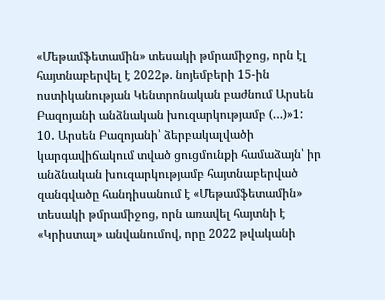«Մեթամֆետամին» տեսակի թմրամիջոց, որն էլ հայտնաբերվել է 2022թ. նոյեմբերի 15-ին ոստիկանության Կենտրոնական բաժնում Արսեն Բազոյանի անձնական խուզարկությամբ (…)»1:
10․ Արսեն Բազոյանի՝ ձերբակալվածի կարգավիճակում տված ցուցմունքի համաձայն՝ իր անձնական խուզարկությամբ հայտնաբերված զանգվածը հանդիսանում է «Մեթամֆետամին» տեսակի թմրամիջոց, որն առավել հայտնի է «Կրիստալ» անվանումով, որը 2022 թվականի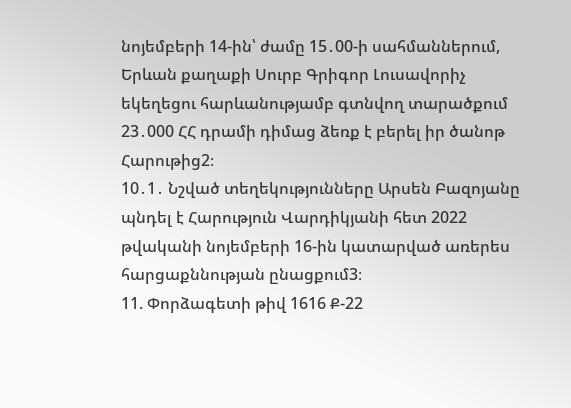նոյեմբերի 14-ին՝ ժամը 15․00-ի սահմաններում, Երևան քաղաքի Սուրբ Գրիգոր Լուսավորիչ եկեղեցու հարևանությամբ գտնվող տարածքում 23․000 ՀՀ դրամի դիմաց ձեռք է բերել իր ծանոթ Հարութից2։
10․1․ Նշված տեղեկությունները Արսեն Բազոյանը պնդել է Հարություն Վարդիկյանի հետ 2022 թվականի նոյեմբերի 16-ին կատարված առերես հարցաքննության ընացքում3։
11. Փորձագետի թիվ 1616 Ք-22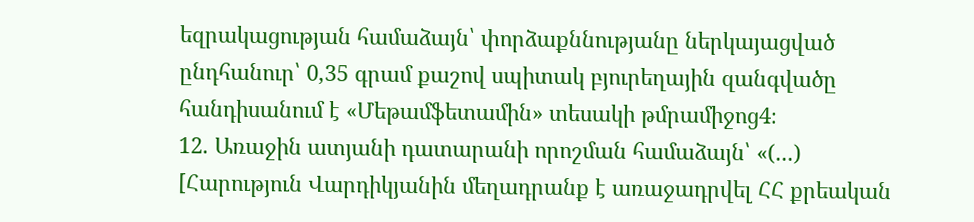եզրակացության համաձայն՝ փորձաքննությանը ներկայացված ընդհանուր՝ 0,35 գրամ քաշով սպիտակ բյուրեղային զանգվածը հանդիսանում է «Մեթամֆետամին» տեսակի թմրամիջոց4։
12. Առաջին ատյանի դատարանի որոշման համաձայն՝ «(...) [Հարություն Վարդիկյանին մեղադրանք է առաջադրվել ՀՀ քրեական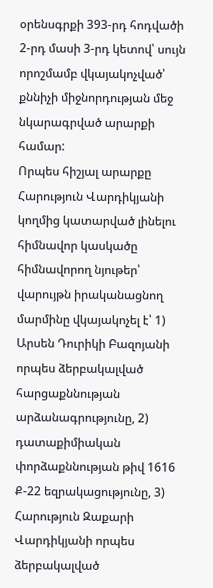օրենսգրքի 393-րդ հոդվածի 2-րդ մասի 3-րդ կետով՝ սույն որոշմամբ վկայակոչված՝ քննիչի միջնորդության մեջ նկարագրված արարքի համար:
Որպես հիշյալ արարքը Հարություն Վարդիկյանի կողմից կատարված լինելու հիմնավոր կասկածը հիմնավորող նյութեր՝ վարույթն իրականացնող մարմինը վկայակոչել է՝ 1) Արսեն Դուրիկի Բազոյանի որպես ձերբակալված հարցաքննության արձանագրությունը, 2) դատաքիմիական փորձաքննության թիվ 1616 Ք-22 եզրակացությունը, 3) Հարություն Զաքարի Վարդիկյանի որպես ձերբակալված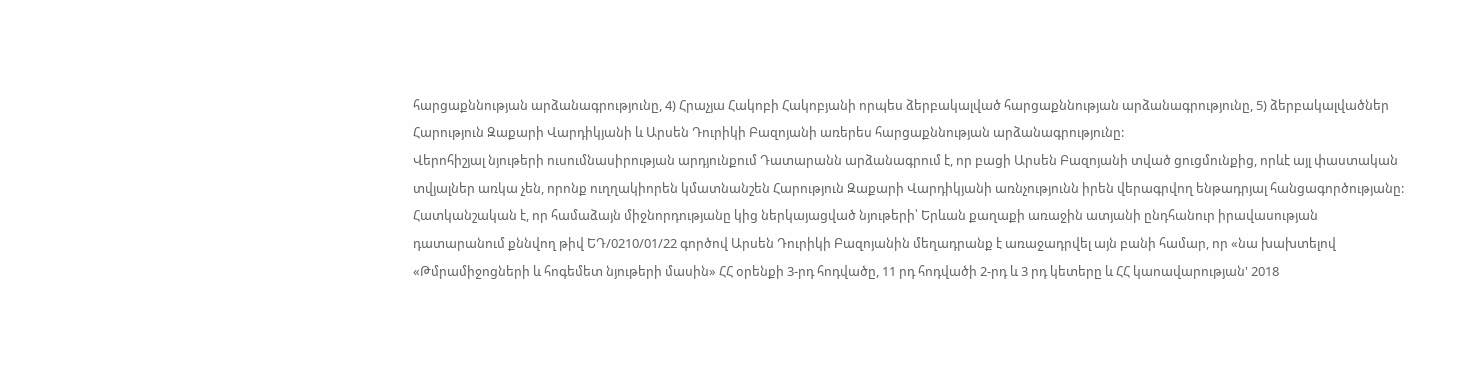հարցաքննության արձանագրությունը, 4) Հրաչյա Հակոբի Հակոբյանի որպես ձերբակալված հարցաքննության արձանագրությունը, 5) ձերբակալվածներ Հարություն Զաքարի Վարդիկյանի և Արսեն Դուրիկի Բազոյանի առերես հարցաքննության արձանագրությունը:
Վերոհիշյալ նյութերի ուսումնասիրության արդյունքում Դատարանն արձանագրում է, որ բացի Արսեն Բազոյանի տված ցուցմունքից, որևէ այլ փաստական տվյալներ առկա չեն, որոնք ուղղակիորեն կմատնանշեն Հարություն Զաքարի Վարդիկյանի առնչությունն իրեն վերագրվող ենթադրյալ հանցագործությանը:
Հատկանշական է, որ համաձայն միջնորդությանը կից ներկայացված նյութերի՝ Երևան քաղաքի առաջին ատյանի ընդհանուր իրավասության դատարանում քննվող թիվ ԵԴ/0210/01/22 գործով Արսեն Դուրիկի Բազոյանին մեղադրանք է առաջադրվել այն բանի համար, որ «նա խախտելով «Թմրամիջոցների և հոգեմետ նյութերի մասին» ՀՀ օրենքի 3-րդ հոդվածը, 11 րդ հոդվածի 2-րդ և 3 րդ կետերը և ՀՀ կաոավարության' 2018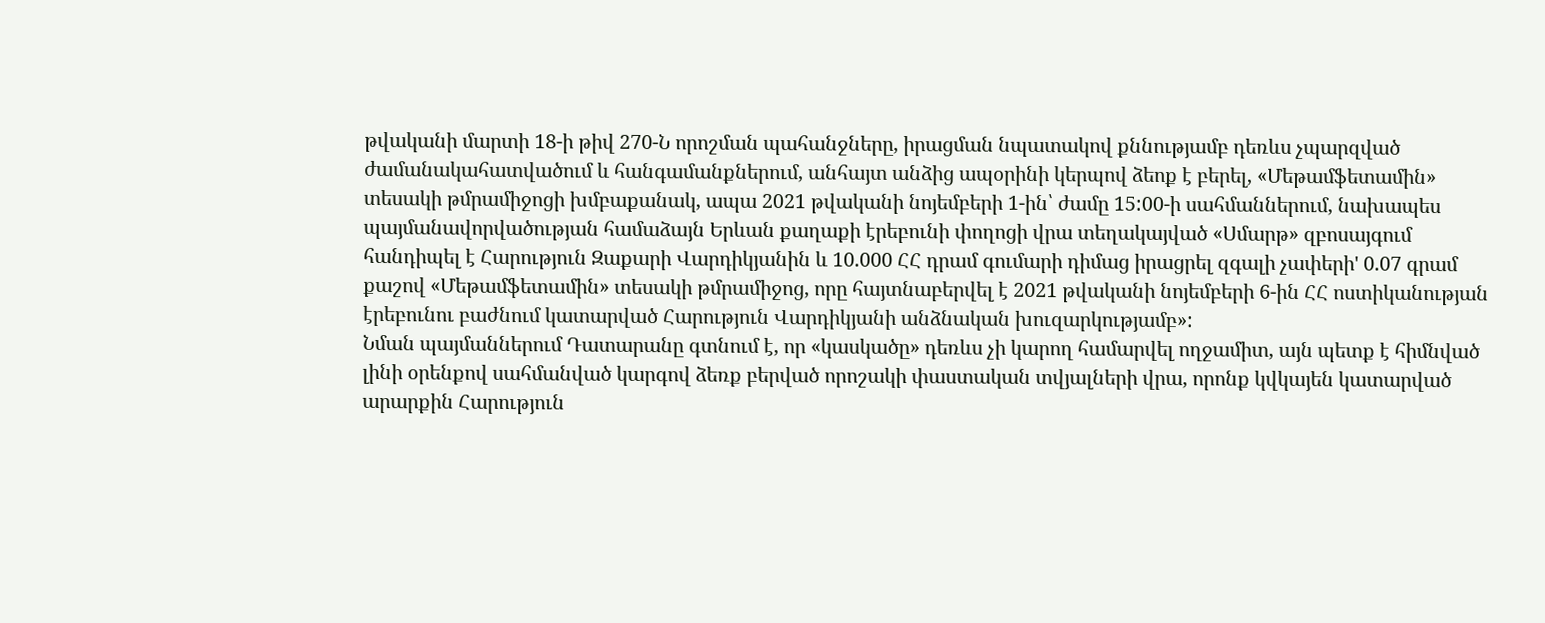թվականի մարտի 18-ի թիվ 270-Ն որոշման պահանջները, իրացման նպատակով քննությամբ դեռևս չպարզված ժամանակահատվածում և հանգամանքներում, անհայտ անձից ապօրինի կերպով ձեոք է բերել, «Մեթամֆետամին» տեսակի թմրամիջոցի խմբաքանակ, ապա 2021 թվականի նոյեմբերի 1-ին՝ ժամը 15:00-ի սահմաններում, նախապես պայմանավորվածության համաձայն Երևան քաղաքի էրեբունի փողոցի վրա տեղակայված «Սմարթ» զբոսայգում հանդիպել է Հարություն Զաքարի Վարդիկյանին և 10.000 ՀՀ դրամ գումարի դիմաց իրացրել զգալի չափերի' 0.07 գրամ քաշով «Մեթամֆետամին» տեսակի թմրամիջոց, որը հայտնաբերվել է 2021 թվականի նոյեմբերի 6-ին ՀՀ ոստիկանության էրեբունու բաժնում կատարված Հարություն Վարդիկյանի անձնական խուզարկությամբ»:
Նման պայմաններում Դատարանը գտնում է, որ «կասկածը» դեռևս չի կարող համարվել ողջամիտ, այն պետք է հիմնված լինի օրենքով սահմանված կարգով ձեռք բերված որոշակի փաստական տվյալների վրա, որոնք կվկայեն կատարված արարքին Հարություն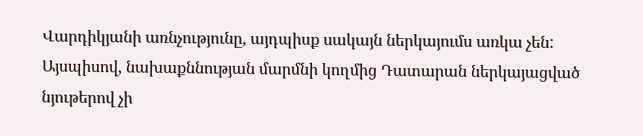Վարդիկյանի առնչությունը, այդպիսք սակայն ներկայումս առկա չեն:
Այսպիսով, նախաքննության մարմնի կողմից Դատարան ներկայացված նյութերով չի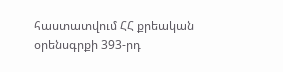հաստատվում ՀՀ քրեական օրենսգրքի 393-րդ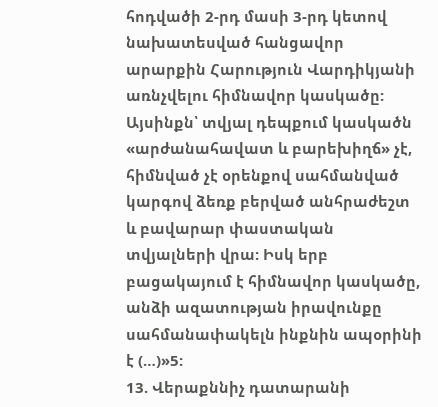հոդվածի 2-րդ մասի 3-րդ կետով նախատեսված հանցավոր արարքին Հարություն Վարդիկյանի առնչվելու հիմնավոր կասկածը: Այսինքն՝ տվյալ դեպքում կասկածն «արժանահավատ և բարեխիղճ» չէ, հիմնված չէ օրենքով սահմանված կարգով ձեռք բերված անհրաժեշտ և բավարար փաստական տվյալների վրա: Իսկ երբ բացակայում է հիմնավոր կասկածը, անձի ազատության իրավունքը սահմանափակելն ինքնին ապօրինի է (…)»5:
13. Վերաքննիչ դատարանի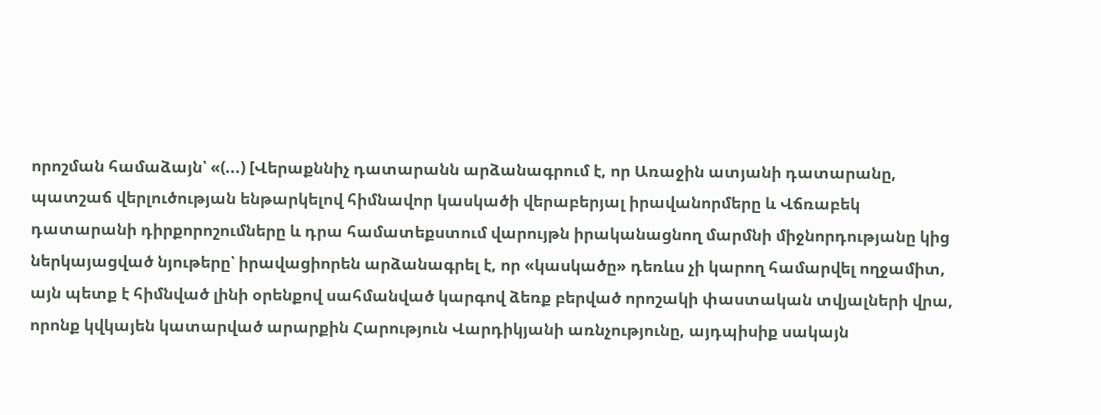որոշման համաձայն՝ «(...) [Վերաքննիչ դատարանն արձանագրում է, որ Առաջին ատյանի դատարանը, պատշաճ վերլուծության ենթարկելով հիմնավոր կասկածի վերաբերյալ իրավանորմերը և Վճռաբեկ դատարանի դիրքորոշումները և դրա համատեքստում վարույթն իրականացնող մարմնի միջնորդությանը կից ներկայացված նյութերը՝ իրավացիորեն արձանագրել է, որ «կասկածը» դեռևս չի կարող համարվել ողջամիտ, այն պետք է հիմնված լինի օրենքով սահմանված կարգով ձեռք բերված որոշակի փաստական տվյալների վրա, որոնք կվկայեն կատարված արարքին Հարություն Վարդիկյանի առնչությունը, այդպիսիք սակայն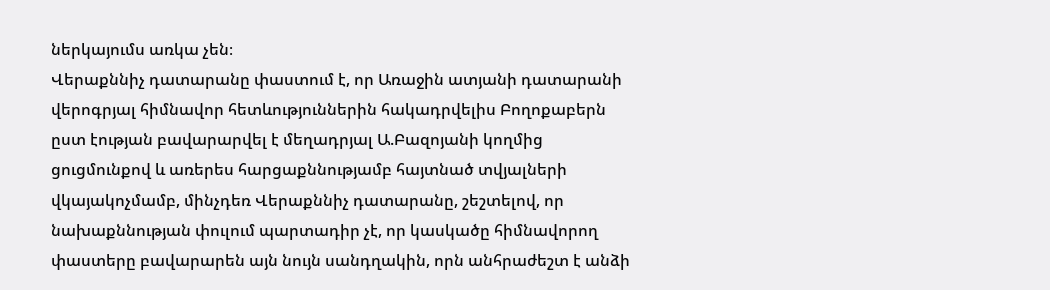ներկայումս առկա չեն։
Վերաքննիչ դատարանը փաստում է, որ Առաջին ատյանի դատարանի վերոգրյալ հիմնավոր հետևություններին հակադրվելիս Բողոքաբերն ըստ էության բավարարվել է մեղադրյալ Ա.Բազոյանի կողմից ցուցմունքով և առերես հարցաքննությամբ հայտնած տվյալների վկայակոչմամբ, մինչդեռ Վերաքննիչ դատարանը, շեշտելով, որ նախաքննության փուլում պարտադիր չէ, որ կասկածը հիմնավորող փաստերը բավարարեն այն նույն սանդղակին, որն անհրաժեշտ է անձի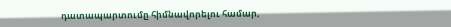դատապարտումը հիմնավորելու համար,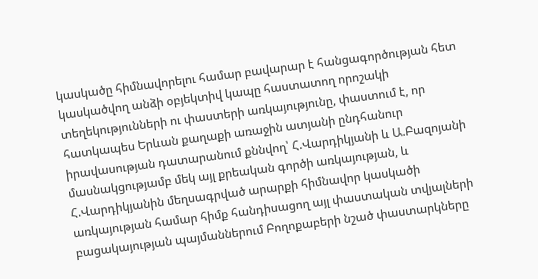կասկածը հիմնավորելու համար բավարար է հանցագործության հետ կասկածվող անձի օբյեկտիվ կապը հաստատող որոշակի տեղեկությունների ու փաստերի առկայությունը, փաստում է, որ հատկապես Երևան քաղաքի առաջին ատյանի ընդհանուր իրավասության դատարանում քննվող՝ Հ.Վարդիկյանի և Ա.Բազոյանի մասնակցությամբ մեկ այլ քրեական գործի առկայության, և Հ.Վարդիկյանին մեղսագրված արարքի հիմնավոր կասկածի առկայության համար հիմք հանդիսացող այլ փաստական տվյալների բացակայության պայմաններում Բողոքաբերի նշած փաստարկները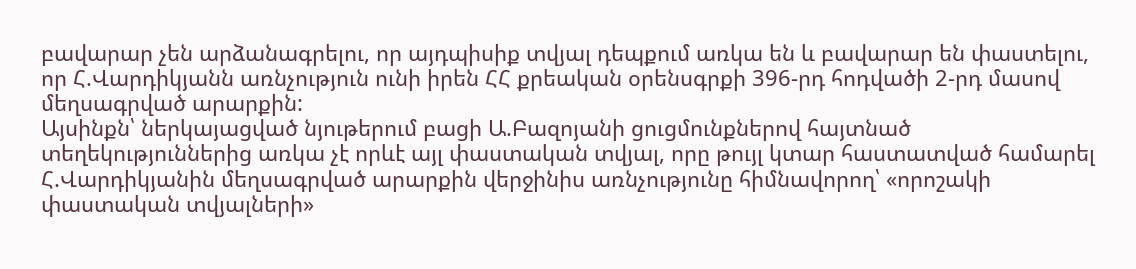բավարար չեն արձանագրելու, որ այդպիսիք տվյալ դեպքում առկա են և բավարար են փաստելու, որ Հ.Վարդիկյանն առնչություն ունի իրեն ՀՀ քրեական օրենսգրքի 396-րդ հոդվածի 2-րդ մասով մեղսագրված արարքին:
Այսինքն՝ ներկայացված նյութերում բացի Ա.Բազոյանի ցուցմունքներով հայտնած տեղեկություններից առկա չէ որևէ այլ փաստական տվյալ, որը թույլ կտար հաստատված համարել Հ.Վարդիկյանին մեղսագրված արարքին վերջինիս առնչությունը հիմնավորող՝ «որոշակի փաստական տվյալների»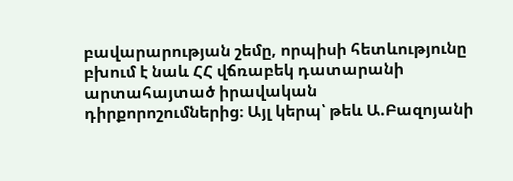բավարարության շեմը, որպիսի հետևությունը բխում է նաև ՀՀ վճռաբեկ դատարանի արտահայտած իրավական դիրքորոշումներից։ Այլ կերպ՝ թեև Ա.Բազոյանի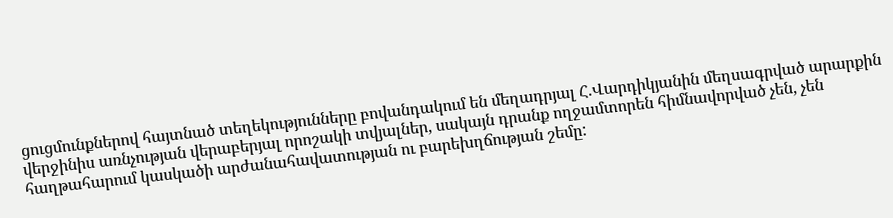ցուցմունքներով հայտնած տեղեկությունները բովանդակում են մեղադրյալ Հ.Վարդիկյանին մեղսագրված արարքին վերջինիս առնչության վերաբերյալ որոշակի տվյալներ, սակայն դրանք ողջամտորեն հիմնավորված չեն, չեն հաղթահարում կասկածի արժանահավատության ու բարեխղճության շեմը: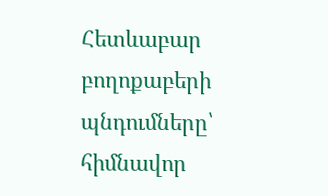Հետևաբար բողոքաբերի պնդումները՝ հիմնավոր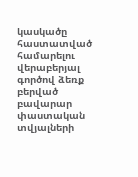կասկածը հաստատված համարելու վերաբերյալ գործով ձեռք բերված բավարար փաստական տվյալների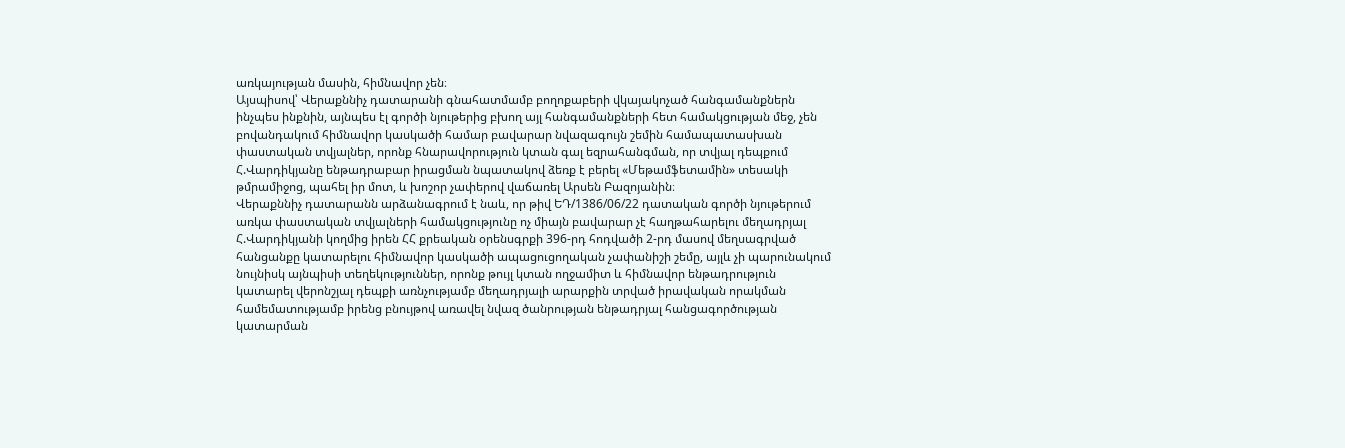առկայության մասին, հիմնավոր չեն։
Այսպիսով՝ Վերաքննիչ դատարանի գնահատմամբ բողոքաբերի վկայակոչած հանգամանքներն ինչպես ինքնին, այնպես էլ գործի նյութերից բխող այլ հանգամանքների հետ համակցության մեջ, չեն բովանդակում հիմնավոր կասկածի համար բավարար նվազագույն շեմին համապատասխան փաստական տվյալներ, որոնք հնարավորություն կտան գալ եզրահանգման, որ տվյալ դեպքում Հ.Վարդիկյանը ենթադրաբար իրացման նպատակով ձեռք է բերել «Մեթամֆետամին» տեսակի թմրամիջոց, պահել իր մոտ, և խոշոր չափերով վաճառել Արսեն Բազոյանին։
Վերաքննիչ դատարանն արձանագրում է նաև, որ թիվ ԵԴ/1386/06/22 դատական գործի նյութերում առկա փաստական տվյալների համակցությունը ոչ միայն բավարար չէ հաղթահարելու մեղադրյալ Հ.Վարդիկյանի կողմից իրեն ՀՀ քրեական օրենսգրքի 396-րդ հոդվածի 2-րդ մասով մեղսագրված հանցանքը կատարելու հիմնավոր կասկածի ապացուցողական չափանիշի շեմը, այլև չի պարունակում նույնիսկ այնպիսի տեղեկություններ, որոնք թույլ կտան ողջամիտ և հիմնավոր ենթադրություն կատարել վերոնշյալ դեպքի առնչությամբ մեղադրյալի արարքին տրված իրավական որակման համեմատությամբ իրենց բնույթով առավել նվազ ծանրության ենթադրյալ հանցագործության կատարման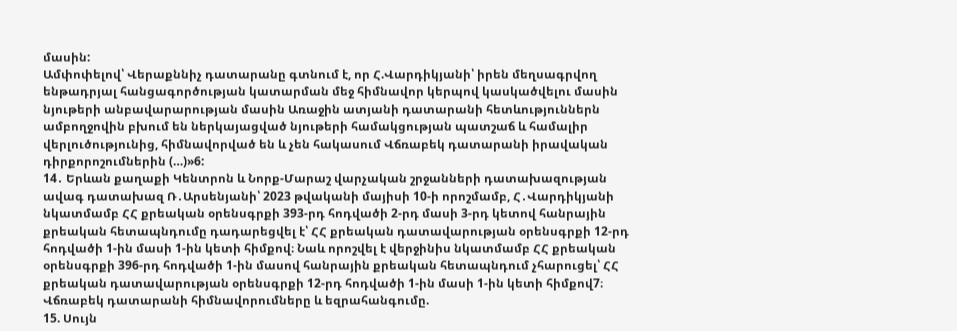մասին:
Ամփոփելով՝ Վերաքննիչ դատարանը գտնում է, որ Հ.Վարդիկյանի՝ իրեն մեղսագրվող ենթադրյալ հանցագործության կատարման մեջ հիմնավոր կերպով կասկածվելու մասին նյութերի անբավարարության մասին Առաջին ատյանի դատարանի հետևություններն ամբողջովին բխում են ներկայացված նյութերի համակցության պատշաճ և համալիր վերլուծությունից, հիմնավորված են և չեն հակասում Վճռաբեկ դատարանի իրավական դիրքորոշումներին (…)»6:
14․ Երևան քաղաքի Կենտրոն և Նորք-Մարաշ վարչական շրջանների դատախազության ավագ դատախազ Ռ․Արսենյանի՝ 2023 թվականի մայիսի 10-ի որոշմամբ, Հ․Վարդիկյանի նկատմամբ ՀՀ քրեական օրենսգրքի 393-րդ հոդվածի 2-րդ մասի 3-րդ կետով հանրային քրեական հետապնդումը դադարեցվել է՝ ՀՀ քրեական դատավարության օրենսգրքի 12-րդ հոդվածի 1-ին մասի 1-ին կետի հիմքով։ Նաև որոշվել է վերջինիս նկատմամբ ՀՀ քրեական օրենսգրքի 396-րդ հոդվածի 1-ին մասով հանրային քրեական հետապնդում չհարուցել՝ ՀՀ քրեական դատավարության օրենսգրքի 12-րդ հոդվածի 1-ին մասի 1-ին կետի հիմքով7։
Վճռաբեկ դատարանի հիմնավորումները և եզրահանգումը.
15. Սույն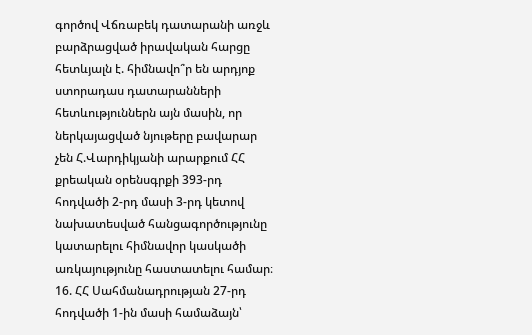գործով Վճռաբեկ դատարանի առջև բարձրացված իրավական հարցը հետևյալն է. հիմնավո՞ր են արդյոք ստորադաս դատարանների հետևություններն այն մասին, որ ներկայացված նյութերը բավարար չեն Հ.Վարդիկյանի արարքում ՀՀ քրեական օրենսգրքի 393-րդ հոդվածի 2-րդ մասի 3-րդ կետով նախատեսված հանցագործությունը կատարելու հիմնավոր կասկածի առկայությունը հաստատելու համար։
16. ՀՀ Սահմանադրության 27-րդ հոդվածի 1-ին մասի համաձայն՝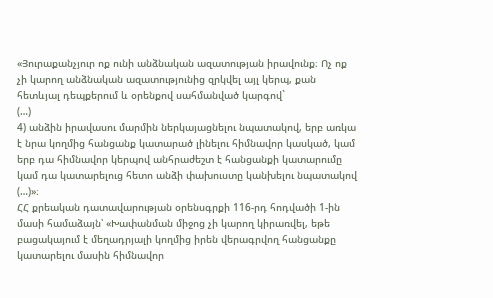«Յուրաքանչյուր ոք ունի անձնական ազատության իրավունք։ Ոչ ոք չի կարող անձնական ազատությունից զրկվել այլ կերպ, քան հետևյալ դեպքերում և օրենքով սահմանված կարգով`
(…)
4) անձին իրավասու մարմին ներկայացնելու նպատակով, երբ առկա է նրա կողմից հանցանք կատարած լինելու հիմնավոր կասկած, կամ երբ դա հիմնավոր կերպով անհրաժեշտ է հանցանքի կատարումը կամ դա կատարելուց հետո անձի փախուստը կանխելու նպատակով (…)»։
ՀՀ քրեական դատավարության օրենսգրքի 116-րդ հոդվածի 1-ին մասի համաձայն՝ «Խափանման միջոց չի կարող կիրառվել, եթե բացակայում է մեղադրյալի կողմից իրեն վերագրվող հանցանքը կատարելու մասին հիմնավոր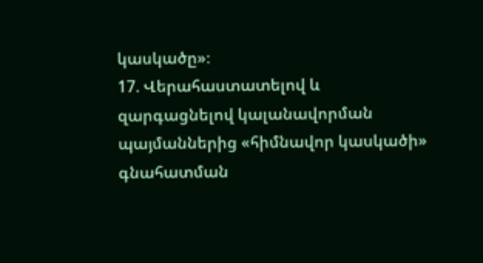կասկածը»։
17. Վերահաստատելով և զարգացնելով կալանավորման պայմաններից «հիմնավոր կասկածի» գնահատման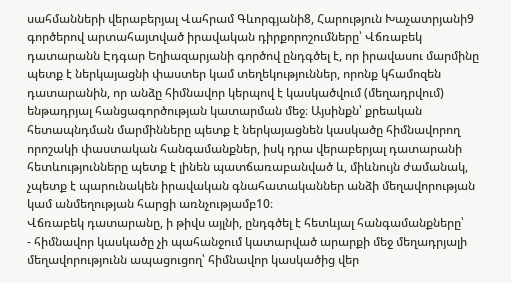սահմանների վերաբերյալ Վահրամ Գևորգյանի8, Հարություն Խաչատրյանի9 գործերով արտահայտված իրավական դիրքորոշումները՝ Վճռաբեկ դատարանն Էդգար Եղիազարյանի գործով ընդգծել է, որ իրավասու մարմինը պետք է ներկայացնի փաստեր կամ տեղեկություններ, որոնք կհամոզեն դատարանին, որ անձը հիմնավոր կերպով է կասկածվում (մեղադրվում) ենթադրյալ հանցագործության կատարման մեջ։ Այսինքն՝ քրեական հետապնդման մարմինները պետք է ներկայացնեն կասկածը հիմնավորող որոշակի փաստական հանգամանքներ, իսկ դրա վերաբերյալ դատարանի հետևությունները պետք է լինեն պատճառաբանված և, միևնույն ժամանակ, չպետք է պարունակեն իրավական գնահատականներ անձի մեղավորության կամ անմեղության հարցի առնչությամբ10։
Վճռաբեկ դատարանը, ի թիվս այլնի, ընդգծել է հետևյալ հանգամանքները՝
- հիմնավոր կասկածը չի պահանջում կատարված արարքի մեջ մեղադրյալի մեղավորությունն ապացուցող՝ հիմնավոր կասկածից վեր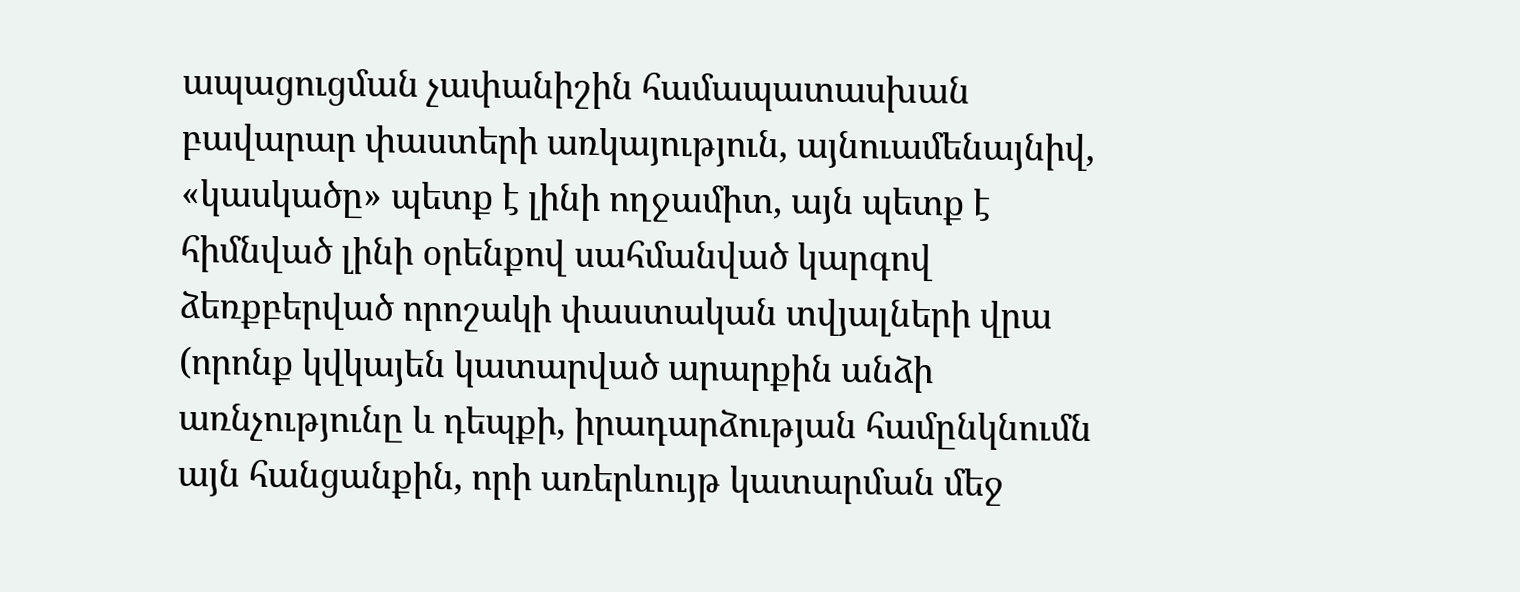ապացուցման չափանիշին համապատասխան բավարար փաստերի առկայություն, այնուամենայնիվ, «կասկածը» պետք է լինի ողջամիտ, այն պետք է հիմնված լինի օրենքով սահմանված կարգով ձեռքբերված որոշակի փաստական տվյալների վրա (որոնք կվկայեն կատարված արարքին անձի առնչությունը և դեպքի, իրադարձության համընկնումն այն հանցանքին, որի առերևույթ կատարման մեջ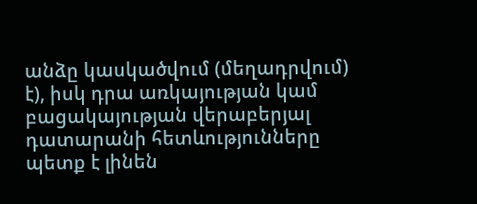անձը կասկածվում (մեղադրվում) է), իսկ դրա առկայության կամ բացակայության վերաբերյալ դատարանի հետևությունները պետք է լինեն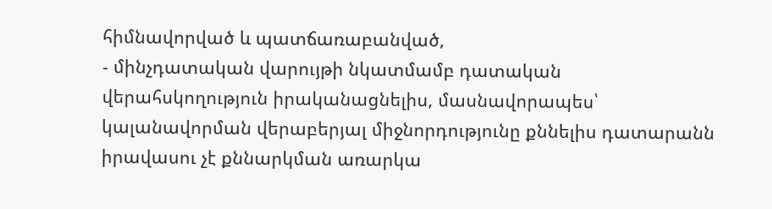հիմնավորված և պատճառաբանված,
- մինչդատական վարույթի նկատմամբ դատական վերահսկողություն իրականացնելիս, մասնավորապես՝ կալանավորման վերաբերյալ միջնորդությունը քննելիս դատարանն իրավասու չէ քննարկման առարկա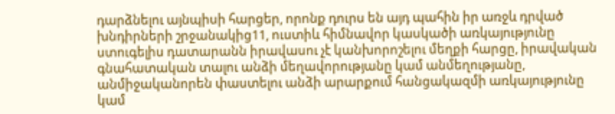դարձնելու այնպիսի հարցեր, որոնք դուրս են այդ պահին իր առջև դրված խնդիրների շրջանակից11, ուստիև հիմնավոր կասկածի առկայությունը ստուգելիս դատարանն իրավասու չէ կանխորոշելու մեղքի հարցը, իրավական գնահատական տալու անձի մեղավորությանը կամ անմեղությանը, անմիջականորեն փաստելու անձի արարքում հանցակազմի առկայությունը կամ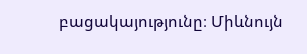բացակայությունը։ Միևնույն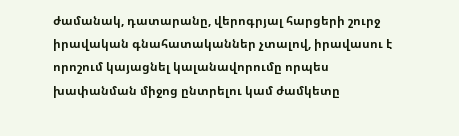ժամանակ, դատարանը, վերոգրյալ հարցերի շուրջ իրավական գնահատականներ չտալով, իրավասու է որոշում կայացնել կալանավորումը որպես խափանման միջոց ընտրելու կամ ժամկետը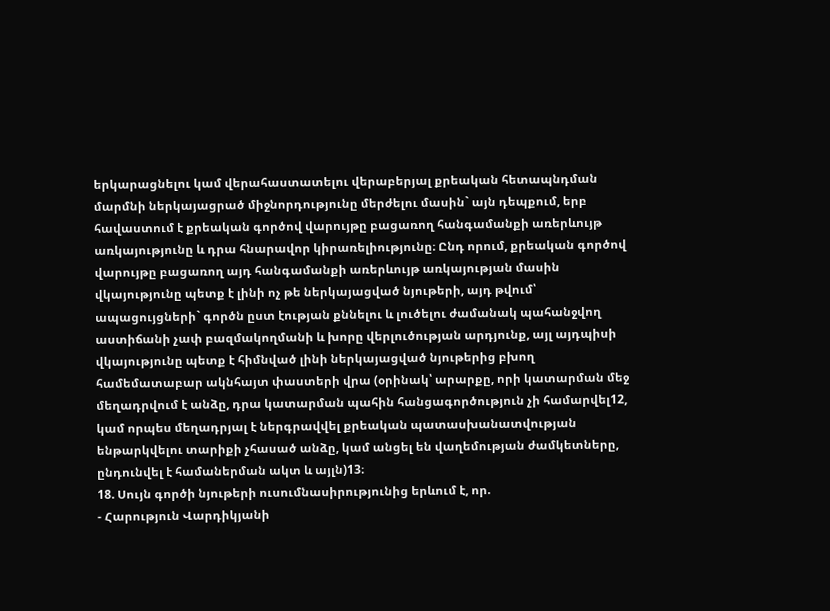երկարացնելու կամ վերահաստատելու վերաբերյալ քրեական հետապնդման մարմնի ներկայացրած միջնորդությունը մերժելու մասին` այն դեպքում, երբ հավաստում է քրեական գործով վարույթը բացառող հանգամանքի առերևույթ առկայությունը և դրա հնարավոր կիրառելիությունը։ Ընդ որում, քրեական գործով վարույթը բացառող այդ հանգամանքի առերևույթ առկայության մասին վկայությունը պետք է լինի ոչ թե ներկայացված նյութերի, այդ թվում՝ ապացույցների` գործն ըստ էության քննելու և լուծելու ժամանակ պահանջվող աստիճանի չափ բազմակողմանի և խորը վերլուծության արդյունք, այլ այդպիսի վկայությունը պետք է հիմնված լինի ներկայացված նյութերից բխող համեմատաբար ակնհայտ փաստերի վրա (օրինակ՝ արարքը, որի կատարման մեջ մեղադրվում է անձը, դրա կատարման պահին հանցագործություն չի համարվել12, կամ որպես մեղադրյալ է ներգրավվել քրեական պատասխանատվության ենթարկվելու տարիքի չհասած անձը, կամ անցել են վաղեմության ժամկետները, ընդունվել է համաներման ակտ և այլն)13։
18. Սույն գործի նյութերի ուսումնասիրությունից երևում է, որ.
- Հարություն Վարդիկյանի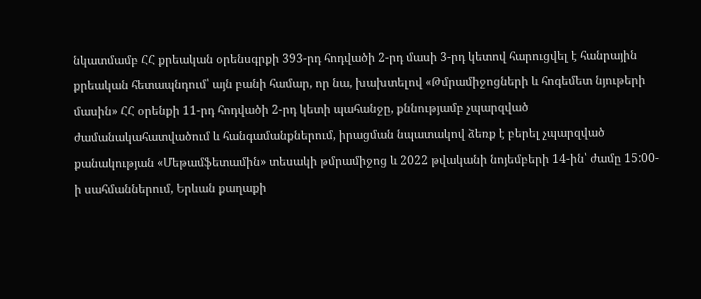նկատմամբ ՀՀ քրեական օրենսգրքի 393-րդ հոդվածի 2-րդ մասի 3-րդ կետով հարուցվել է հանրային քրեական հետապնդում՝ այն բանի համար, որ նա, խախտելով «Թմրամիջոցների և հոգեմետ նյութերի մասին» ՀՀ օրենքի 11-րդ հոդվածի 2-րդ կետի պահանջը, քննությամբ չպարզված ժամանակահատվածում և հանգամանքներում, իրացման նպատակով ձեռք է բերել չպարզված քանակության «Մեթամֆետամին» տեսակի թմրամիջոց և 2022 թվականի նոյեմբերի 14-ին՝ ժամը 15:00-ի սահմաններում, Երևան քաղաքի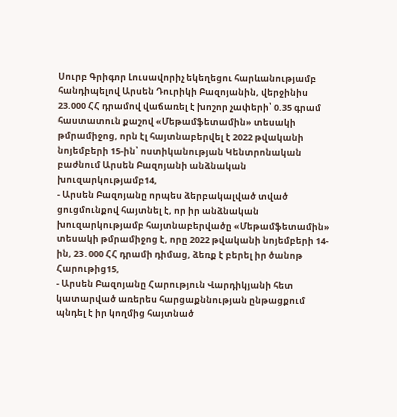Սուրբ Գրիգոր Լուսավորիչ եկեղեցու հարևանությամբ հանդիպելով Արսեն Դուրիկի Բազոյանին, վերջինիս 23.000 ՀՀ դրամով վաճառել է խոշոր չափերի՝ 0.35 գրամ հաստատուն քաշով «Մեթամֆետամին» տեսակի թմրամիջոց, որն էլ հայտնաբերվել է 2022 թվականի նոյեմբերի 15-ին՝ ոստիկանության Կենտրոնական բաժնում Արսեն Բազոյանի անձնական խուզարկությամբ14,
- Արսեն Բազոյանը որպես ձերբակալված տված ցուցմունքով հայտնել է, որ իր անձնական խուզարկությամբ հայտնաբերվածը «Մեթամֆետամին» տեսակի թմրամիջոց է, որը 2022 թվականի նոյեմբերի 14-ին, 23․000 ՀՀ դրամի դիմաց, ձեռք է բերել իր ծանոթ Հարութից15,
- Արսեն Բազոյանը Հարություն Վարդիկյանի հետ կատարված առերես հարցաքննության ընթացքում պնդել է իր կողմից հայտնած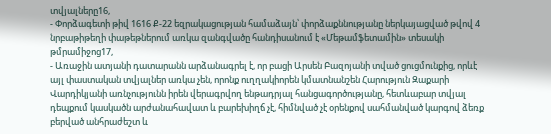տվյալները16,
- Փորձագետի թիվ 1616 Ք-22 եզրակացության համաձայն՝ փորձաքննությանը ներկայացված թվով 4 նրբաթիթեղի փաթեթներում առկա զանգվածը հանդիսանում է «Մեթամֆետամին» տեսակի թմրամիջոց17,
- Առաջին ատյանի դատարանն արձանագրել է, որ բացի Արսեն Բազոյանի տված ցուցմունքից, որևէ այլ փաստական տվյալներ առկա չեն, որոնք ուղղակիորեն կմատնանշեն Հարություն Զաքարի Վարդիկյանի առնչությունն իրեն վերագրվող ենթադրյալ հանցագործությանը, հետևաբար տվյալ դեպքում կասկածն արժանահավատ և բարեխիղճ չէ, հիմնված չէ օրենքով սահմանված կարգով ձեռք բերված անհրաժեշտ և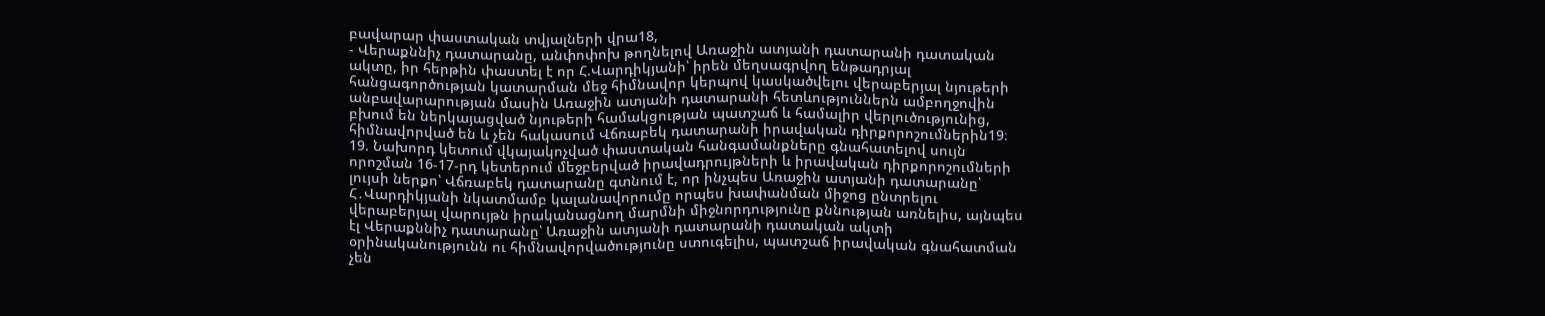բավարար փաստական տվյալների վրա18,
- Վերաքննիչ դատարանը, անփոփոխ թողնելով Առաջին ատյանի դատարանի դատական ակտը, իր հերթին փաստել է որ Հ.Վարդիկյանի՝ իրեն մեղսագրվող ենթադրյալ հանցագործության կատարման մեջ հիմնավոր կերպով կասկածվելու վերաբերյալ նյութերի անբավարարության մասին Առաջին ատյանի դատարանի հետևություններն ամբողջովին բխում են ներկայացված նյութերի համակցության պատշաճ և համալիր վերլուծությունից, հիմնավորված են և չեն հակասում Վճռաբեկ դատարանի իրավական դիրքորոշումներին19։
19. Նախորդ կետում վկայակոչված փաստական հանգամանքները գնահատելով սույն որոշման 16-17-րդ կետերում մեջբերված իրավադրույթների և իրավական դիրքորոշումների լույսի ներքո՝ Վճռաբեկ դատարանը գտնում է, որ ինչպես Առաջին ատյանի դատարանը՝ Հ․Վարդիկյանի նկատմամբ կալանավորումը որպես խափանման միջոց ընտրելու վերաբերյալ վարույթն իրականացնող մարմնի միջնորդությունը քննության առնելիս, այնպես էլ Վերաքննիչ դատարանը՝ Առաջին ատյանի դատարանի դատական ակտի օրինականությունն ու հիմնավորվածությունը ստուգելիս, պատշաճ իրավական գնահատման չեն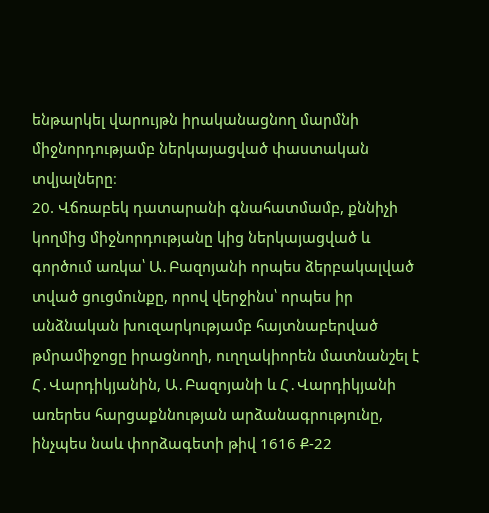ենթարկել վարույթն իրականացնող մարմնի միջնորդությամբ ներկայացված փաստական տվյալները։
20. Վճռաբեկ դատարանի գնահատմամբ, քննիչի կողմից միջնորդությանը կից ներկայացված և գործում առկա՝ Ա․Բազոյանի որպես ձերբակալված տված ցուցմունքը, որով վերջինս՝ որպես իր անձնական խուզարկությամբ հայտնաբերված թմրամիջոցը իրացնողի, ուղղակիորեն մատնանշել է Հ․Վարդիկյանին, Ա․Բազոյանի և Հ․Վարդիկյանի առերես հարցաքննության արձանագրությունը, ինչպես նաև փորձագետի թիվ 1616 Ք-22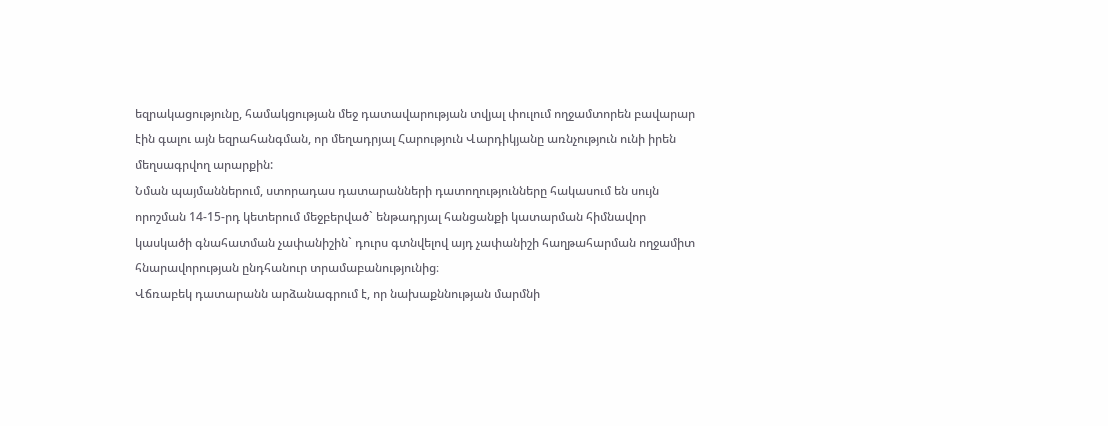եզրակացությունը, համակցության մեջ դատավարության տվյալ փուլում ողջամտորեն բավարար էին գալու այն եզրահանգման, որ մեղադրյալ Հարություն Վարդիկյանը առնչություն ունի իրեն մեղսագրվող արարքին:
Նման պայմաններում, ստորադաս դատարանների դատողությունները հակասում են սույն որոշման 14-15-րդ կետերում մեջբերված` ենթադրյալ հանցանքի կատարման հիմնավոր կասկածի գնահատման չափանիշին` դուրս գտնվելով այդ չափանիշի հաղթահարման ողջամիտ հնարավորության ընդհանուր տրամաբանությունից։
Վճռաբեկ դատարանն արձանագրում է, որ նախաքննության մարմնի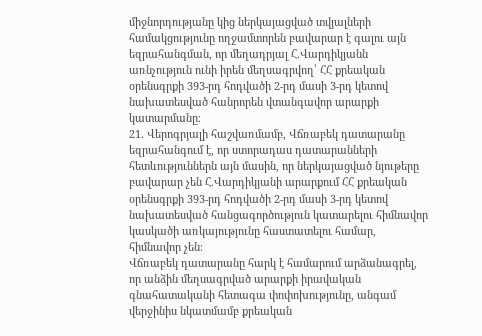միջնորդությանը կից ներկայացված տվյալների համակցությունը ողջամտորեն բավարար է գալու այն եզրահանգման, որ մեղադրյալ Հ.Վարդիկյանն առնչություն ունի իրեն մեղսագրվող՝ ՀՀ քրեական օրենսգրքի 393-րդ հոդվածի 2-րդ մասի 3-րդ կետով նախատեսված հանրորեն վտանգավոր արարքի կատարմանը։
21. Վերոգրյալի հաշվառմամբ, Վճռաբեկ դատարանը եզրահանգում է, որ ստորադաս դատարանների հետևություններն այն մասին, որ ներկայացված նյութերը բավարար չեն Հ.Վարդիկյանի արարքում ՀՀ քրեական օրենսգրքի 393-րդ հոդվածի 2-րդ մասի 3-րդ կետով նախատեսված հանցագործություն կատարելու հիմնավոր կասկածի առկայությունը հաստատելու համար, հիմնավոր չեն։
Վճռաբեկ դատարանը հարկ է համարում արձանագրել, որ անձին մեղսագրված արարքի իրավական գնահատականի հետագա փոփոխությունը, անգամ վերջինիս նկատմամբ քրեական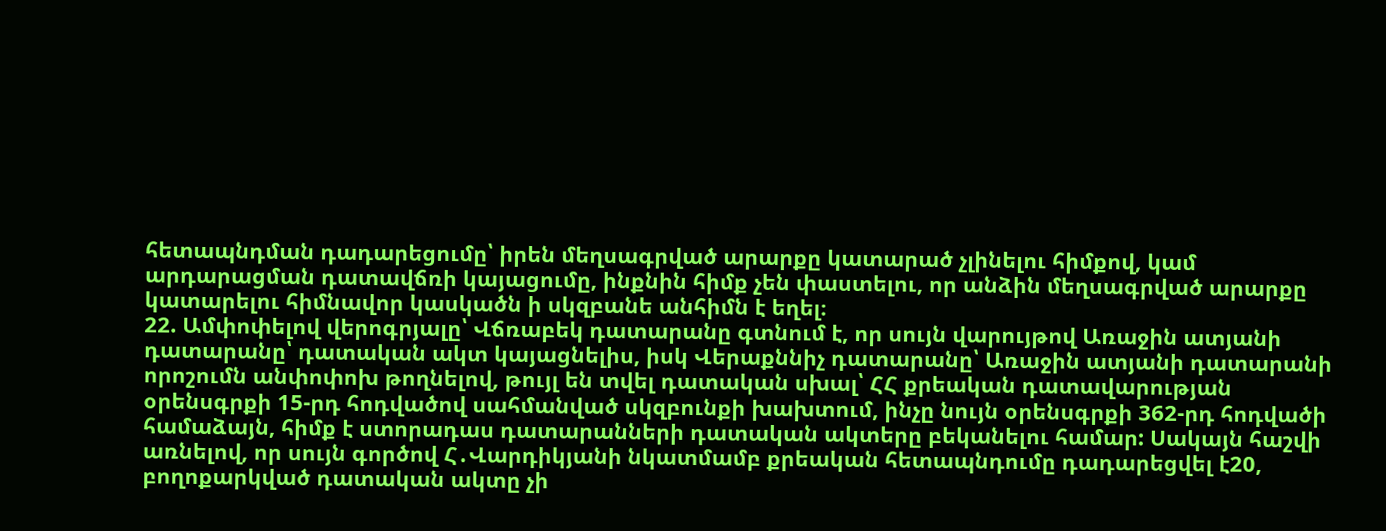հետապնդման դադարեցումը՝ իրեն մեղսագրված արարքը կատարած չլինելու հիմքով, կամ արդարացման դատավճռի կայացումը, ինքնին հիմք չեն փաստելու, որ անձին մեղսագրված արարքը կատարելու հիմնավոր կասկածն ի սկզբանե անհիմն է եղել։
22. Ամփոփելով վերոգրյալը՝ Վճռաբեկ դատարանը գտնում է, որ սույն վարույթով Առաջին ատյանի դատարանը՝ դատական ակտ կայացնելիս, իսկ Վերաքննիչ դատարանը՝ Առաջին ատյանի դատարանի որոշումն անփոփոխ թողնելով, թույլ են տվել դատական սխալ՝ ՀՀ քրեական դատավարության օրենսգրքի 15-րդ հոդվածով սահմանված սկզբունքի խախտում, ինչը նույն օրենսգրքի 362-րդ հոդվածի համաձայն, հիմք է ստորադաս դատարանների դատական ակտերը բեկանելու համար: Սակայն հաշվի առնելով, որ սույն գործով Հ․Վարդիկյանի նկատմամբ քրեական հետապնդումը դադարեցվել է20, բողոքարկված դատական ակտը չի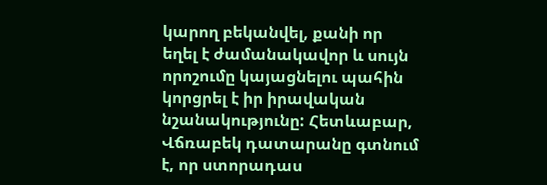կարող բեկանվել, քանի որ եղել է ժամանակավոր և սույն որոշումը կայացնելու պահին կորցրել է իր իրավական նշանակությունը: Հետևաբար, Վճռաբեկ դատարանը գտնում է, որ ստորադաս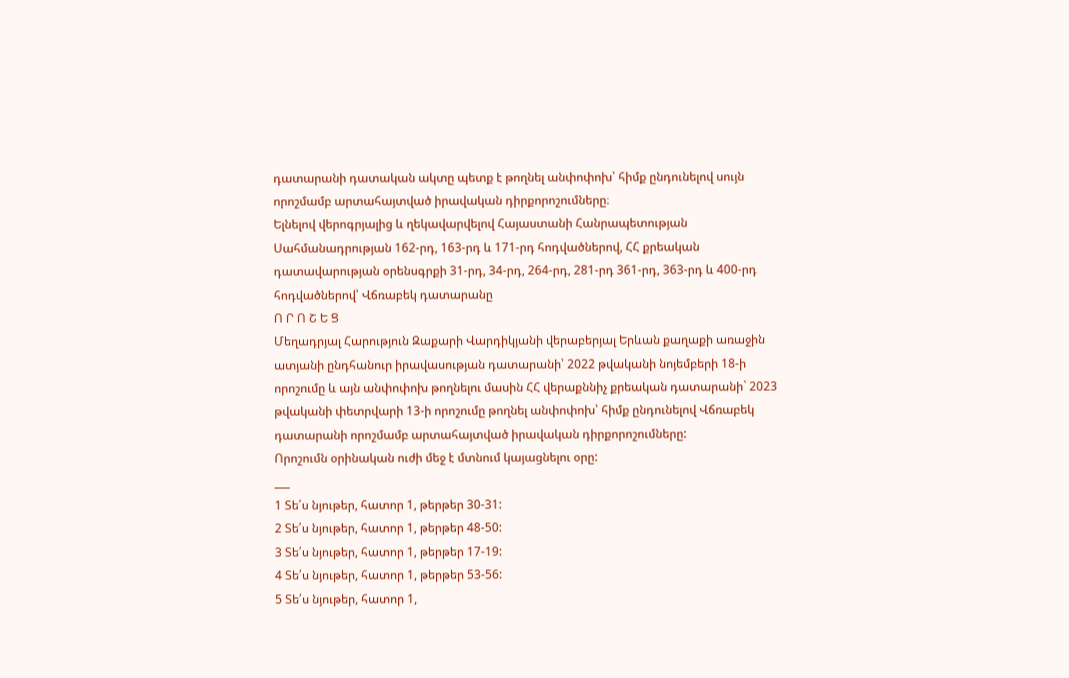դատարանի դատական ակտը պետք է թողնել անփոփոխ՝ հիմք ընդունելով սույն որոշմամբ արտահայտված իրավական դիրքորոշումները։
Ելնելով վերոգրյալից և ղեկավարվելով Հայաստանի Հանրապետության Սահմանադրության 162-րդ, 163-րդ և 171-րդ հոդվածներով, ՀՀ քրեական դատավարության օրենսգրքի 31-րդ, 34-րդ, 264-րդ, 281-րդ 361-րդ, 363-րդ և 400-րդ հոդվածներով՝ Վճռաբեկ դատարանը
Ո Ր Ո Շ Ե Ց
Մեղադրյալ Հարություն Զաքարի Վարդիկյանի վերաբերյալ Երևան քաղաքի առաջին ատյանի ընդհանուր իրավասության դատարանի՝ 2022 թվականի նոյեմբերի 18-ի որոշումը և այն անփոփոխ թողնելու մասին ՀՀ վերաքննիչ քրեական դատարանի` 2023 թվականի փետրվարի 13-ի որոշումը թողնել անփոփոխ՝ հիմք ընդունելով Վճռաբեկ դատարանի որոշմամբ արտահայտված իրավական դիրքորոշումները:
Որոշումն օրինական ուժի մեջ է մտնում կայացնելու օրը:
___
1 Տե՛ս նյութեր, հատոր 1, թերթեր 30-31:
2 Տե՛ս նյութեր, հատոր 1, թերթեր 48-50:
3 Տե՛ս նյութեր, հատոր 1, թերթեր 17-19:
4 Տե՛ս նյութեր, հատոր 1, թերթեր 53-56:
5 Տե՛ս նյութեր, հատոր 1,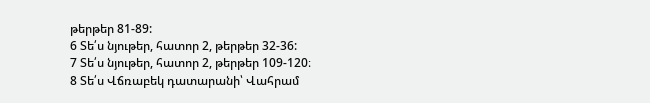թերթեր 81-89:
6 Տե՛ս նյութեր, հատոր 2, թերթեր 32-36:
7 Տե՛ս նյութեր, հատոր 2, թերթեր 109-120։
8 Տե՛ս Վճռաբեկ դատարանի՝ Վահրամ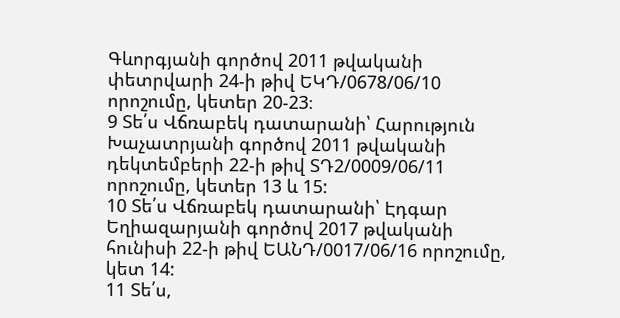Գևորգյանի գործով 2011 թվականի փետրվարի 24-ի թիվ ԵԿԴ/0678/06/10 որոշումը, կետեր 20-23։
9 Տե՛ս Վճռաբեկ դատարանի՝ Հարություն Խաչատրյանի գործով 2011 թվականի դեկտեմբերի 22-ի թիվ ՏԴ2/0009/06/11 որոշումը, կետեր 13 և 15:
10 Տե՛ս Վճռաբեկ դատարանի՝ Էդգար Եղիազարյանի գործով 2017 թվականի հունիսի 22-ի թիվ ԵԱՆԴ/0017/06/16 որոշումը, կետ 14:
11 Տե՛ս,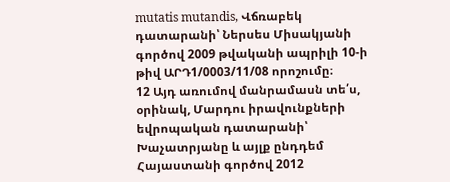mutatis mutandis, Վճռաբեկ դատարանի՝ Ներսես Միսակյանի գործով 2009 թվականի ապրիլի 10-ի թիվ ԱՐԴ1/0003/11/08 որոշումը։
12 Այդ առումով մանրամասն տե՛ս, օրինակ, Մարդու իրավունքների եվրոպական դատարանի՝ Խաչատրյանը և այլք ընդդեմ Հայաստանի գործով 2012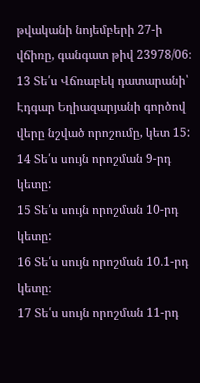թվականի նոյեմբերի 27-ի վճիռը, գանգատ թիվ 23978/06։
13 Տե՛ս Վճռաբեկ դատարանի՝ Էդգար Եղիազարյանի գործով վերը նշված որոշումը, կետ 15:
14 Տե՛ս սույն որոշման 9-րդ կետը:
15 Տե՛ս սույն որոշման 10-րդ կետը:
16 Տե՛ս սույն որոշման 10․1-րդ կետը։
17 Տե՛ս սույն որոշման 11-րդ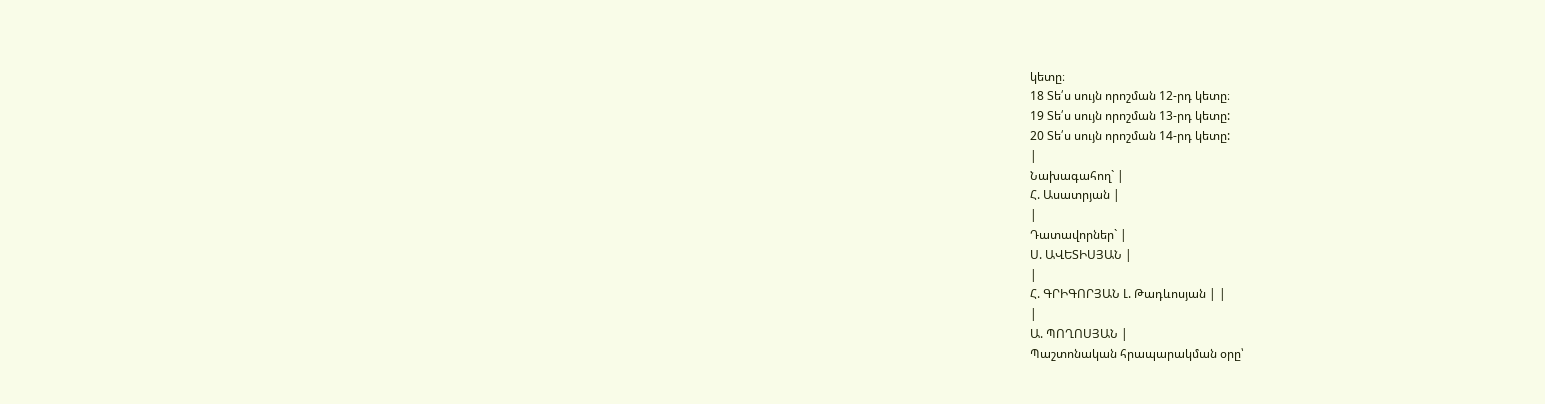կետը։
18 Տե՛ս սույն որոշման 12-րդ կետը։
19 Տե՛ս սույն որոշման 13-րդ կետը:
20 Տե՛ս սույն որոշման 14-րդ կետը:
|
Նախագահող` |
Հ. Ասատրյան |
|
Դատավորներ` |
Ս. ԱՎԵՏԻՍՅԱՆ |
|
Հ. ԳՐԻԳՈՐՅԱՆ Լ. Թադևոսյան | |
|
Ա. ՊՈՂՈՍՅԱՆ |
Պաշտոնական հրապարակման օրը՝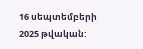16 սեպտեմբերի 2025 թվական: